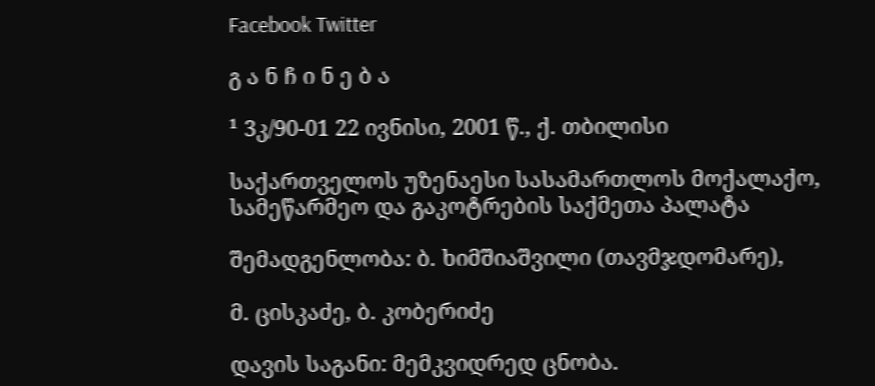Facebook Twitter

გ ა ნ ჩ ი ნ ე ბ ა

¹ 3კ/90-01 22 ივნისი, 2001 წ., ქ. თბილისი

საქართველოს უზენაესი სასამართლოს მოქალაქო, სამეწარმეო და გაკოტრების საქმეთა პალატა

შემადგენლობა: ბ. ხიმშიაშვილი (თავმჯდომარე),

მ. ცისკაძე, ბ. კობერიძე

დავის საგანი: მემკვიდრედ ცნობა.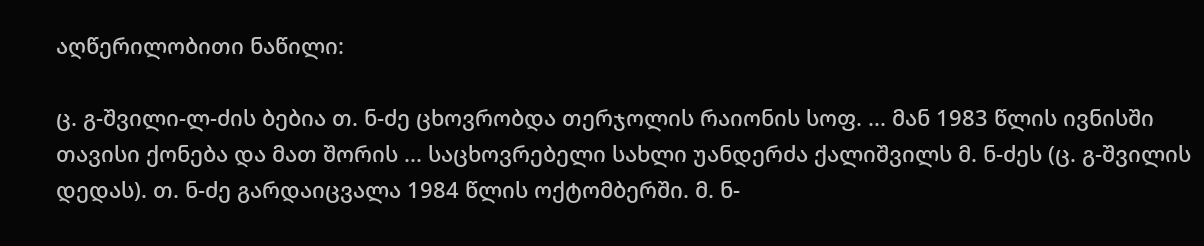აღწერილობითი ნაწილი:

ც. გ-შვილი-ლ-ძის ბებია თ. ნ-ძე ცხოვრობდა თერჯოლის რაიონის სოფ. ... მან 1983 წლის ივნისში თავისი ქონება და მათ შორის ... საცხოვრებელი სახლი უანდერძა ქალიშვილს მ. ნ-ძეს (ც. გ-შვილის დედას). თ. ნ-ძე გარდაიცვალა 1984 წლის ოქტომბერში. მ. ნ-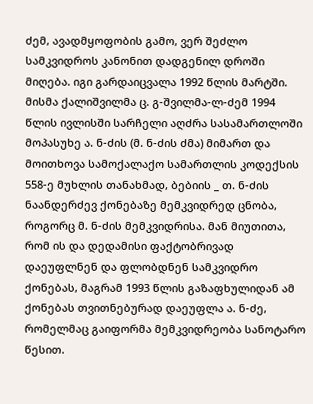ძემ, ავადმყოფობის გამო, ვერ შეძლო სამკვიდროს კანონით დადგენილ დროში მიღება. იგი გარდაიცვალა 1992 წლის მარტში. მისმა ქალიშვილმა ც. გ-შვილმა-ლ-ძემ 1994 წლის ივლისში სარჩელი აღძრა სასამართლოში მოპასუხე ა. ნ-ძის (მ. ნ-ძის ძმა) მიმართ და მოითხოვა სამოქალაქო სამართლის კოდექსის 558-ე მუხლის თანახმად, ბებიის _ თ. ნ-ძის ნაანდერძევ ქონებაზე მემკვიდრედ ცნობა, როგორც მ. ნ-ძის მემკვიდრისა. მან მიუთითა, რომ ის და დედამისი ფაქტობრივად დაეუფლნენ და ფლობდნენ სამკვიდრო ქონებას, მაგრამ 1993 წლის გაზაფხულიდან ამ ქონებას თვითნებურად დაეუფლა ა. ნ-ძე, რომელმაც გაიფორმა მემკვიდრეობა სანოტარო წესით.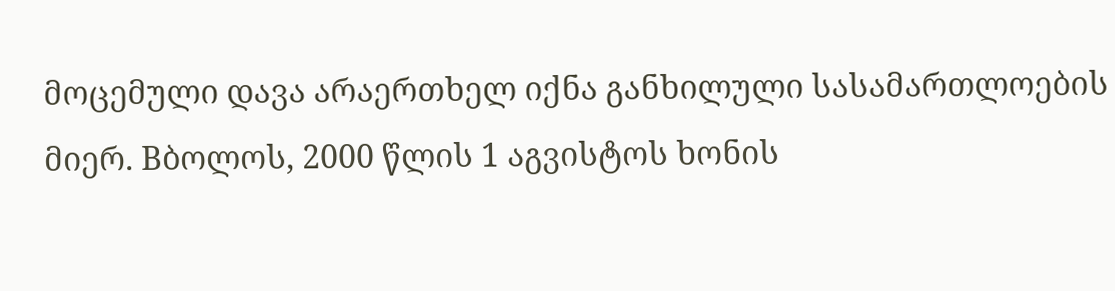მოცემული დავა არაერთხელ იქნა განხილული სასამართლოების მიერ. Bბოლოს, 2000 წლის 1 აგვისტოს ხონის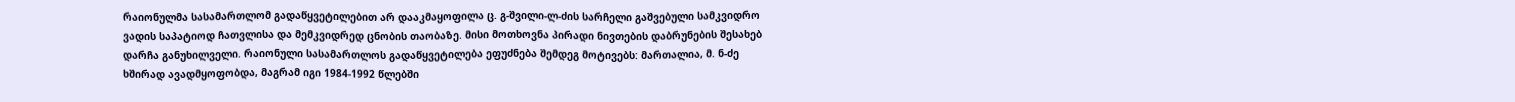რაიონულმა სასამართლომ გადაწყვეტილებით არ დააკმაყოფილა ც. გ-შვილი-ლ-ძის სარჩელი გაშვებული სამკვიდრო ვადის საპატიოდ ჩათვლისა და მემკვიდრედ ცნობის თაობაზე. მისი მოთხოვნა პირადი ნივთების დაბრუნების შესახებ დარჩა განუხილველი. რაიონული სასამართლოს გადაწყვეტილება ეფუძნება შემდეგ მოტივებს: მართალია, მ. ნ-ძე ხშირად ავადმყოფობდა, მაგრამ იგი 1984-1992 წლებში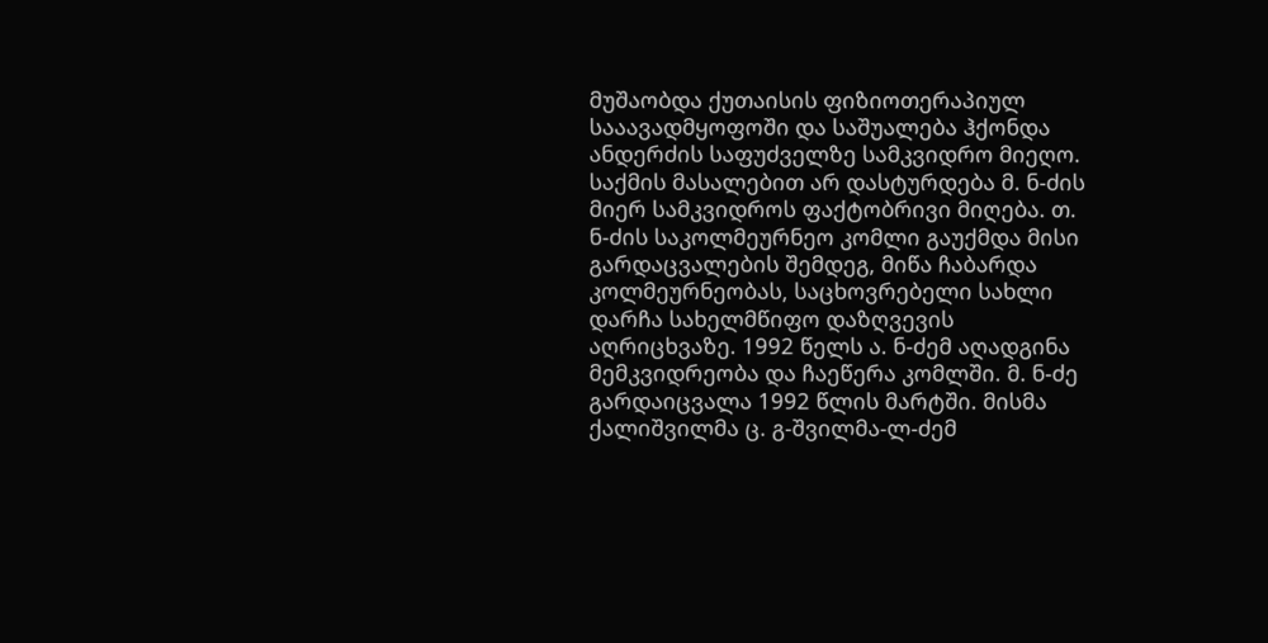მუშაობდა ქუთაისის ფიზიოთერაპიულ სააავადმყოფოში და საშუალება ჰქონდა ანდერძის საფუძველზე სამკვიდრო მიეღო. საქმის მასალებით არ დასტურდება მ. ნ-ძის მიერ სამკვიდროს ფაქტობრივი მიღება. თ. ნ-ძის საკოლმეურნეო კომლი გაუქმდა მისი გარდაცვალების შემდეგ, მიწა ჩაბარდა კოლმეურნეობას, საცხოვრებელი სახლი დარჩა სახელმწიფო დაზღვევის აღრიცხვაზე. 1992 წელს ა. ნ-ძემ აღადგინა მემკვიდრეობა და ჩაეწერა კომლში. მ. ნ-ძე გარდაიცვალა 1992 წლის მარტში. მისმა ქალიშვილმა ც. გ-შვილმა-ლ-ძემ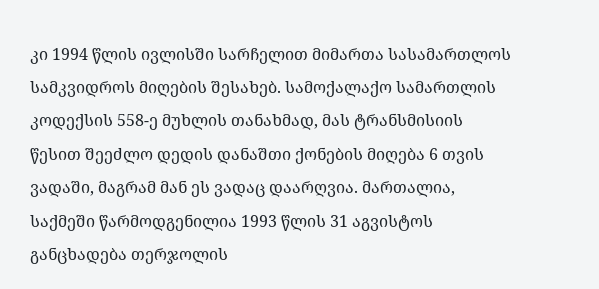კი 1994 წლის ივლისში სარჩელით მიმართა სასამართლოს სამკვიდროს მიღების შესახებ. სამოქალაქო სამართლის კოდექსის 558-ე მუხლის თანახმად, მას ტრანსმისიის წესით შეეძლო დედის დანაშთი ქონების მიღება 6 თვის ვადაში, მაგრამ მან ეს ვადაც დაარღვია. მართალია, საქმეში წარმოდგენილია 1993 წლის 31 აგვისტოს განცხადება თერჯოლის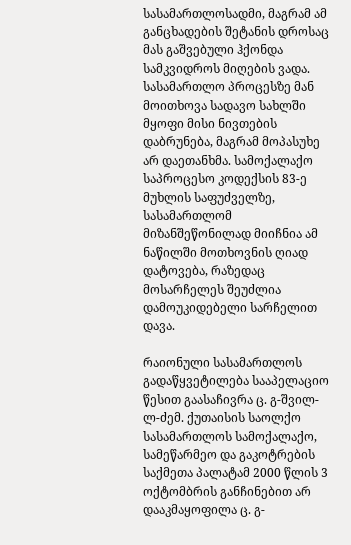სასამართლოსადმი, მაგრამ ამ განცხადების შეტანის დროსაც მას გაშვებული ჰქონდა სამკვიდროს მიღების ვადა. სასამართლო პროცესზე მან მოითხოვა სადავო სახლში მყოფი მისი ნივთების დაბრუნება, მაგრამ მოპასუხე არ დაეთანხმა. სამოქალაქო საპროცესო კოდექსის 83-ე მუხლის საფუძველზე, სასამართლომ მიზანშეწონილად მიიჩნია ამ ნაწილში მოთხოვნის ღიად დატოვება, რაზედაც მოსარჩელეს შეუძლია დამოუკიდებელი სარჩელით დავა.

რაიონული სასამართლოს გადაწყვეტილება სააპელაციო წესით გაასაჩივრა ც. გ-შვილ-ლ-ძემ. ქუთაისის საოლქო სასამართლოს სამოქალაქო, სამეწარმეო და გაკოტრების საქმეთა პალატამ 2000 წლის 3 ოქტომბრის განჩინებით არ დააკმაყოფილა ც. გ-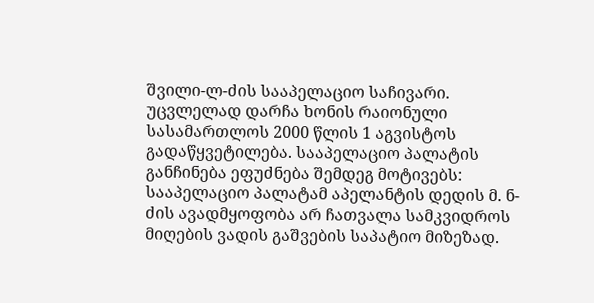შვილი-ლ-ძის სააპელაციო საჩივარი. უცვლელად დარჩა ხონის რაიონული სასამართლოს 2000 წლის 1 აგვისტოს გადაწყვეტილება. სააპელაციო პალატის განჩინება ეფუძნება შემდეგ მოტივებს: სააპელაციო პალატამ აპელანტის დედის მ. ნ-ძის ავადმყოფობა არ ჩათვალა სამკვიდროს მიღების ვადის გაშვების საპატიო მიზეზად.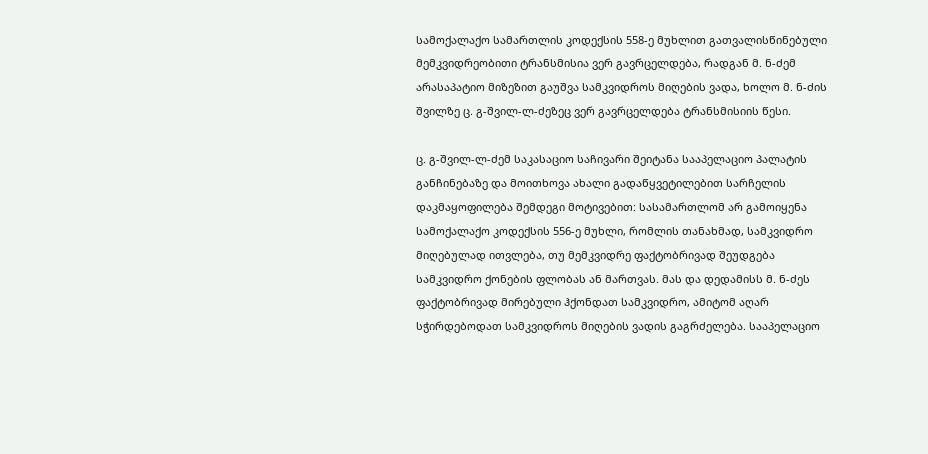სამოქალაქო სამართლის კოდექსის 558-ე მუხლით გათვალისწინებული მემკვიდრეობითი ტრანსმისია ვერ გავრცელდება, რადგან მ. ნ-ძემ არასაპატიო მიზეზით გაუშვა სამკვიდროს მიღების ვადა, ხოლო მ. ნ-ძის შვილზე ც. გ-შვილ-ლ-ძეზეც ვერ გავრცელდება ტრანსმისიის წესი.

ც. გ-შვილ-ლ-ძემ საკასაციო საჩივარი შეიტანა სააპელაციო პალატის განჩინებაზე და მოითხოვა ახალი გადაწყვეტილებით სარჩელის დაკმაყოფილება შემდეგი მოტივებით: სასამართლომ არ გამოიყენა სამოქალაქო კოდექსის 556-ე მუხლი, რომლის თანახმად, სამკვიდრო მიღებულად ითვლება, თუ მემკვიდრე ფაქტობრივად შეუდგება სამკვიდრო ქონების ფლობას ან მართვას. მას და დედამისს მ. ნ-ძეს ფაქტობრივად მირებული ჰქონდათ სამკვიდრო, ამიტომ აღარ სჭირდებოდათ სამკვიდროს მიღების ვადის გაგრძელება. სააპელაციო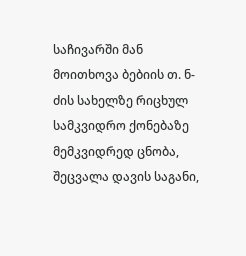საჩივარში მან მოითხოვა ბებიის თ. ნ-ძის სახელზე რიცხულ სამკვიდრო ქონებაზე მემკვიდრედ ცნობა, შეცვალა დავის საგანი,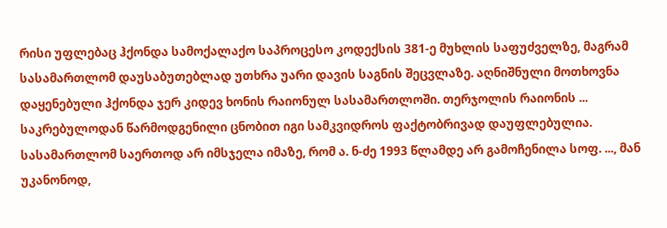რისი უფლებაც ჰქონდა სამოქალაქო საპროცესო კოდექსის 381-ე მუხლის საფუძველზე, მაგრამ სასამართლომ დაუსაბუთებლად უთხრა უარი დავის საგნის შეცვლაზე. აღნიშნული მოთხოვნა დაყენებული ჰქონდა ჯერ კიდევ ხონის რაიონულ სასამართლოში. თერჯოლის რაიონის ... საკრებულოდან წარმოდგენილი ცნობით იგი სამკვიდროს ფაქტობრივად დაუფლებულია. სასამართლომ საერთოდ არ იმსჯელა იმაზე, რომ ა. ნ-ძე 1993 წლამდე არ გამოჩენილა სოფ. ..., მან უკანონოდ,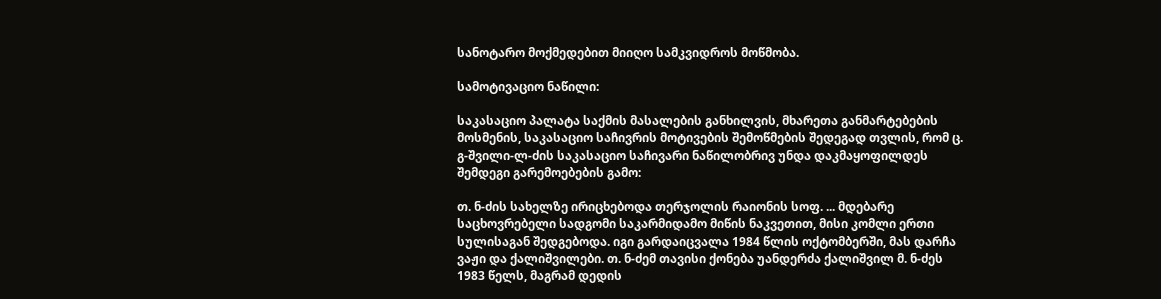სანოტარო მოქმედებით მიიღო სამკვიდროს მოწმობა.

სამოტივაციო ნაწილი:

საკასაციო პალატა საქმის მასალების განხილვის, მხარეთა განმარტებების მოსმენის, საკასაციო საჩივრის მოტივების შემოწმების შედეგად თვლის, რომ ც. გ-შვილი-ლ-ძის საკასაციო საჩივარი ნაწილობრივ უნდა დაკმაყოფილდეს შემდეგი გარემოებების გამო:

თ. ნ-ძის სახელზე ირიცხებოდა თერჯოლის რაიონის სოფ. ... მდებარე საცხოვრებელი სადგომი საკარმიდამო მიწის ნაკვეთით, მისი კომლი ერთი სულისაგან შედგებოდა. იგი გარდაიცვალა 1984 წლის ოქტომბერში, მას დარჩა ვაჟი და ქალიშვილები. თ. ნ-ძემ თავისი ქონება უანდერძა ქალიშვილ მ. ნ-ძეს 1983 წელს, მაგრამ დედის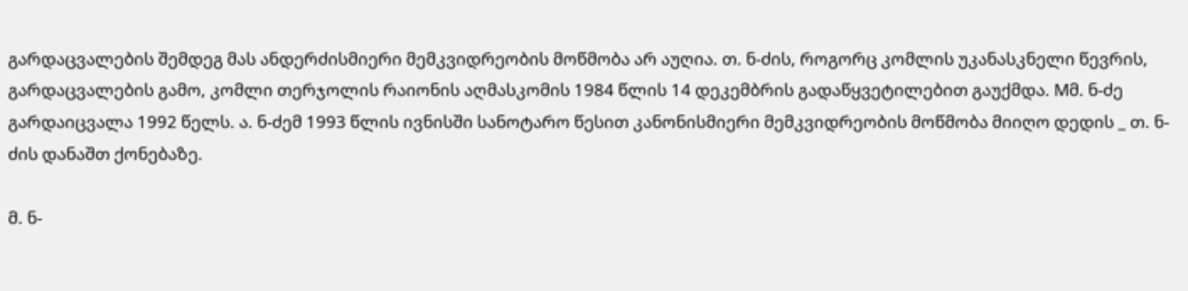გარდაცვალების შემდეგ მას ანდერძისმიერი მემკვიდრეობის მოწმობა არ აუღია. თ. ნ-ძის, როგორც კომლის უკანასკნელი წევრის, გარდაცვალების გამო, კომლი თერჯოლის რაიონის აღმასკომის 1984 წლის 14 დეკემბრის გადაწყვეტილებით გაუქმდა. Mმ. ნ-ძე გარდაიცვალა 1992 წელს. ა. ნ-ძემ 1993 წლის ივნისში სანოტარო წესით კანონისმიერი მემკვიდრეობის მოწმობა მიიღო დედის _ თ. ნ-ძის დანაშთ ქონებაზე.

მ. ნ-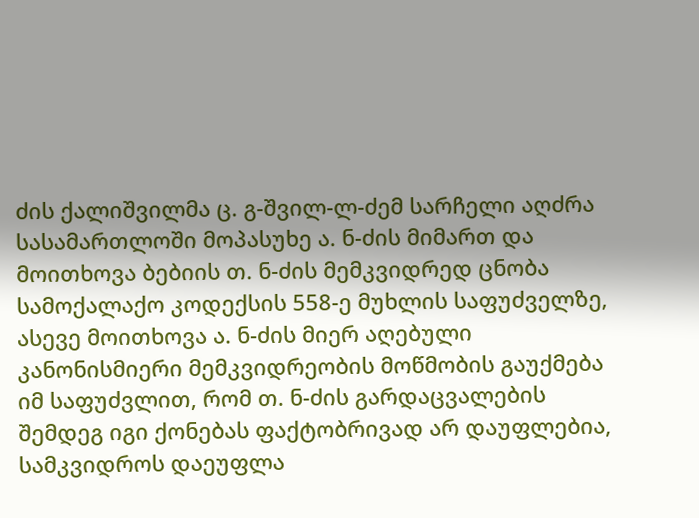ძის ქალიშვილმა ც. გ-შვილ-ლ-ძემ სარჩელი აღძრა სასამართლოში მოპასუხე ა. ნ-ძის მიმართ და მოითხოვა ბებიის თ. ნ-ძის მემკვიდრედ ცნობა სამოქალაქო კოდექსის 558-ე მუხლის საფუძველზე, ასევე მოითხოვა ა. ნ-ძის მიერ აღებული კანონისმიერი მემკვიდრეობის მოწმობის გაუქმება იმ საფუძვლით, რომ თ. ნ-ძის გარდაცვალების შემდეგ იგი ქონებას ფაქტობრივად არ დაუფლებია, სამკვიდროს დაეუფლა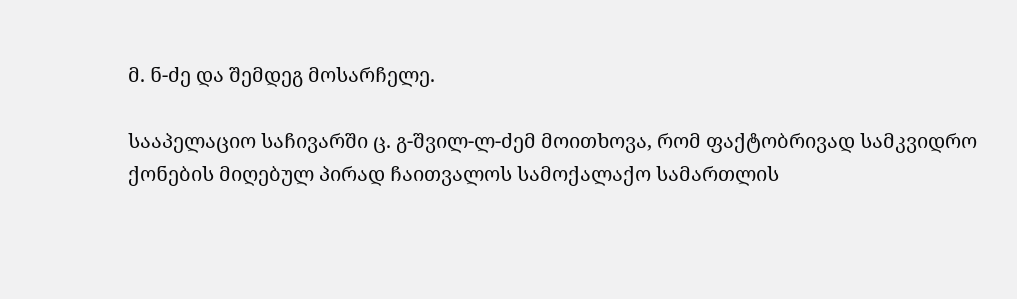მ. ნ-ძე და შემდეგ მოსარჩელე.

სააპელაციო საჩივარში ც. გ-შვილ-ლ-ძემ მოითხოვა, რომ ფაქტობრივად სამკვიდრო ქონების მიღებულ პირად ჩაითვალოს სამოქალაქო სამართლის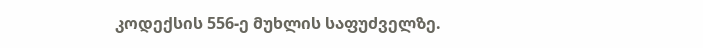კოდექსის 556-ე მუხლის საფუძველზე.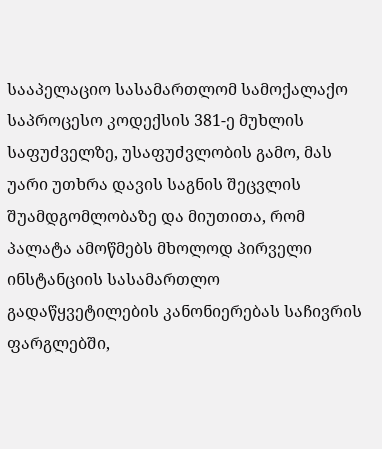სააპელაციო სასამართლომ სამოქალაქო საპროცესო კოდექსის 381-ე მუხლის საფუძველზე, უსაფუძვლობის გამო, მას უარი უთხრა დავის საგნის შეცვლის შუამდგომლობაზე და მიუთითა, რომ პალატა ამოწმებს მხოლოდ პირველი ინსტანციის სასამართლო გადაწყვეტილების კანონიერებას საჩივრის ფარგლებში,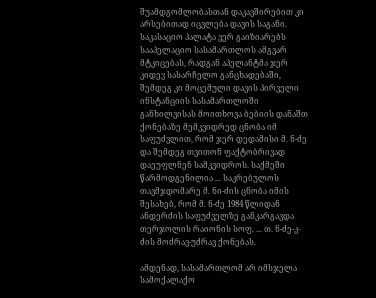შუამდგომლობასთან დაკავშირებით კი არსებითად იცვლება დავის საგანი. საკასაციო პალატა ვერ გაიზიარებს სააპელაციო სასამართლოს ამგვარ მტკიცებას, რადგან აპელანტმა ჯერ კიდევ სასარჩელო განცხადებაში, შემდეგ კი მოცემული დავის პირველი ინსტანციის სასამართლოში განხილვისას მოითხოვა ბებიის დანაშთ ქონებაზე მემკვიდრედ ცნობა იმ საფუძვლით, რომ ჯერ დედამისი მ. ნ-ძე და შემდეგ თვითონ ფაქტობრივად დაეუფლნენ სამკვიდროს. საქმეში წარმოდგენილია ... საკრებულოს თავმჯდომარე მ. ნი-ძის ცნობა იმის შესახებ, რომ მ. ნ-ძე 1984 წლიდან ანდერძის საფუძველზე განკარგავდა თერჯოლის რაიონის სოფ. ... თ. ნ-ძე-კ-ძის მოძრავ-უძრავ ქონებას.

ამდენად, სასამართლომ არ იმსჯელა სამოქალაქო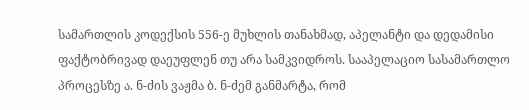სამართლის კოდექსის 556-ე მუხლის თანახმად, აპელანტი და დედამისი ფაქტობრივად დაეუფლენ თუ არა სამკვიდროს. სააპელაციო სასამართლო პროცესზე ა. ნ-ძის ვაჟმა ბ. ნ-ძემ განმარტა, რომ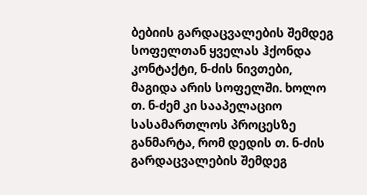ბებიის გარდაცვალების შემდეგ სოფელთან ყველას ჰქონდა კონტაქტი, ნ-ძის ნივთები, მაგიდა არის სოფელში. ხოლო თ. ნ-ძემ კი სააპელაციო სასამართლოს პროცესზე განმარტა, რომ დედის თ. ნ-ძის გარდაცვალების შემდეგ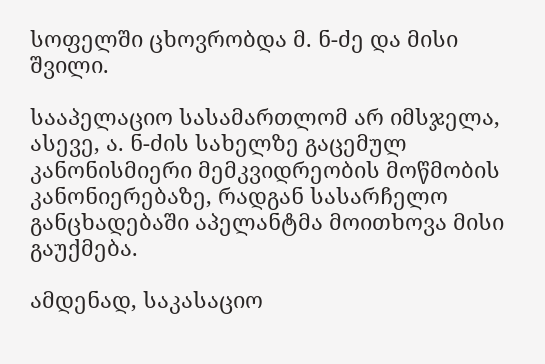სოფელში ცხოვრობდა მ. ნ-ძე და მისი შვილი.

სააპელაციო სასამართლომ არ იმსჯელა, ასევე, ა. ნ-ძის სახელზე გაცემულ კანონისმიერი მემკვიდრეობის მოწმობის კანონიერებაზე, რადგან სასარჩელო განცხადებაში აპელანტმა მოითხოვა მისი გაუქმება.

ამდენად, საკასაციო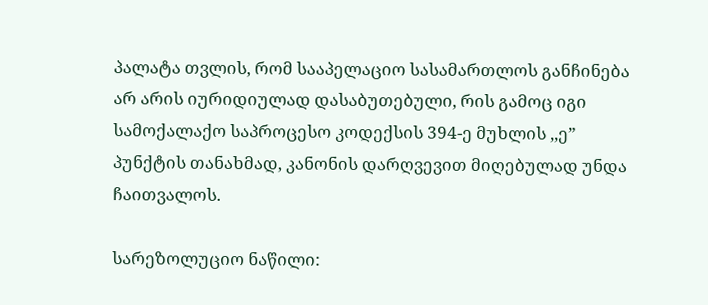პალატა თვლის, რომ სააპელაციო სასამართლოს განჩინება არ არის იურიდიულად დასაბუთებული, რის გამოც იგი სამოქალაქო საპროცესო კოდექსის 394-ე მუხლის ,,ე” პუნქტის თანახმად, კანონის დარღვევით მიღებულად უნდა ჩაითვალოს.

სარეზოლუციო ნაწილი: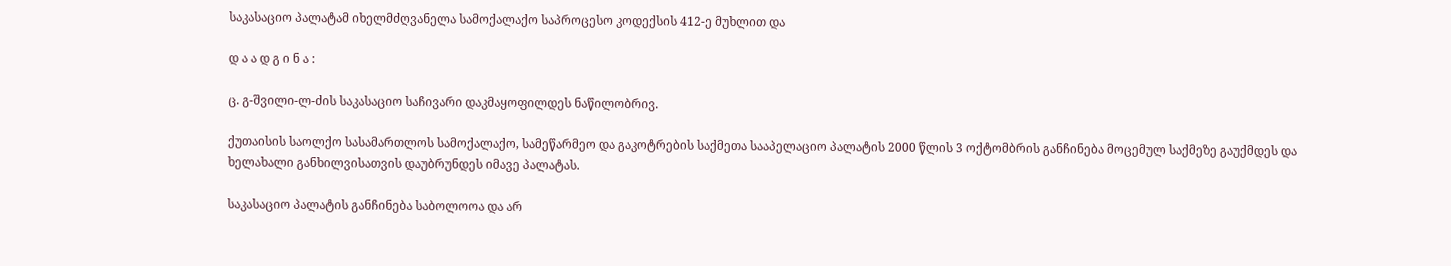საკასაციო პალატამ იხელმძღვანელა სამოქალაქო საპროცესო კოდექსის 412-ე მუხლით და

დ ა ა დ გ ი ნ ა :

ც. გ-შვილი-ლ-ძის საკასაციო საჩივარი დაკმაყოფილდეს ნაწილობრივ.

ქუთაისის საოლქო სასამართლოს სამოქალაქო, სამეწარმეო და გაკოტრების საქმეთა სააპელაციო პალატის 2000 წლის 3 ოქტომბრის განჩინება მოცემულ საქმეზე გაუქმდეს და ხელახალი განხილვისათვის დაუბრუნდეს იმავე პალატას.

საკასაციო პალატის განჩინება საბოლოოა და არ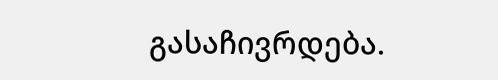გასაჩივრდება.